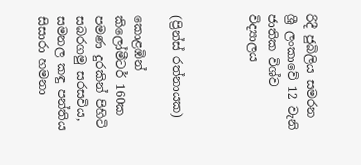රිදී ජුබිලිය සමරන ශ්‍රී ලංකාවේ 12 වැනි ජාතික විශ්ව විද්‍යාලය



(ප්‍රින්ස් රත්නායක)

කොළඹින් කිලෝමීටර් 160ක පමණ දුරකින් පිහිටි සබරගමු සරසවිය, සමනල කඳු පන්තිය සිසාරා හමනා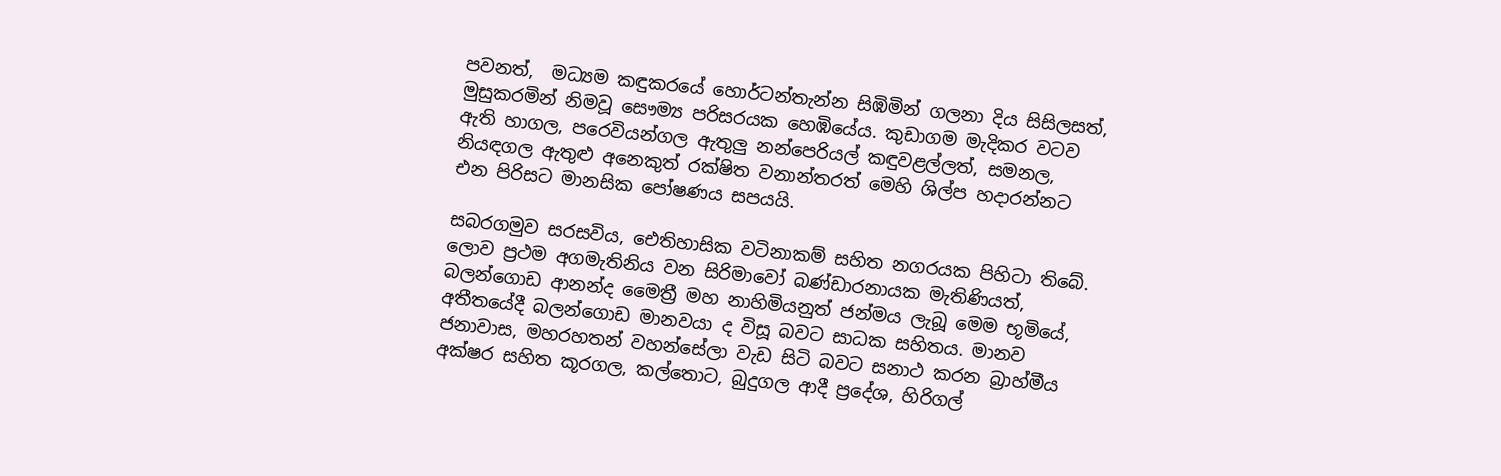පවනත්,  මධ්‍යම කඳුකරයේ හොර්ටන්තැන්න සිඹිමින් ගලනා දිය සිසිලසත්, මුසුකරමින් නිමවූ සෞම්‍ය පරිසරයක හෙඹියේය. කුඩාගම මැදිකර වටව ඇති හාගල, පරෙවියන්ගල ඇතුලු නන්පෙරියල් කඳුවළල්ලත්, සමනල, නියඳගල ඇතුළු අනෙකුත් රක්ෂිත වනාන්තරත් මෙහි ශිල්ප හදාරන්නට එන පිරිසට මානසික පෝෂණය සපයයි.

සබරගමුව සරසවිය, ඓතිහාසික වටිනාකම් සහිත නගරයක පිහිටා තිබේ. ලොව ප්‍රථම අගමැතිනිය වන සිරිමාවෝ බණ්ඩාරනායක මැතිණියත්, බලන්ගොඩ ආනන්ද මෛත්‍රී මහ නාහිමියනුත් ජන්මය ලැබූ මෙම භූමියේ, අතීතයේදී බලන්ගොඩ මානවයා ද විසූ බවට සාධක සහිතය. මානව ජනාවාස, මහරහතන් වහන්සේලා වැඩ සිටි බවට සනාථ කරන බ්‍රාහ්මීය අක්ෂර සහිත කූරගල, කල්තොට, බුදුගල ආදී ප්‍රදේශ, හිරිගල්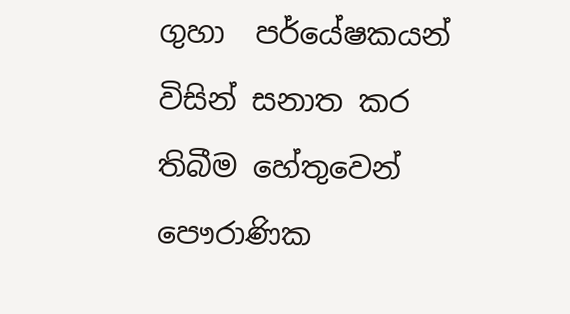ගුහා  පර්යේෂකයන් විසින් සනාත කර තිබීම හේතුවෙන් පෞරාණික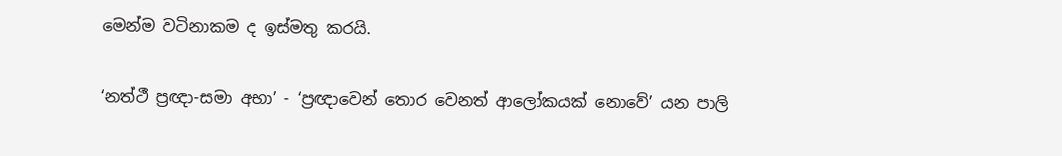මෙන්ම වටිනාකම ද ඉස්මතු කරයි.

‘නත්ථී ප්‍රඥා-සමා අභා’ - ‘ප්‍රඥාවෙන් තොර වෙනත් ආලෝකයක් නොවේ’ යන පාලි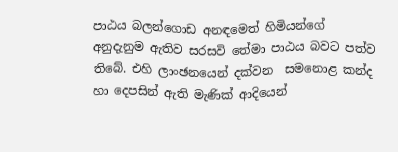පාඨය බලන්ගොඩ අනඳමෙත් හිමියන්ගේ අනුදැනුම ඇතිව සරසවි තේමා පාඨය බවට පත්ව තිබේ. එහි ලාංඡනයෙන් දක්වන  සමනොළ කන්ද හා දෙපසින් ඇති මැණික් ආදියෙන්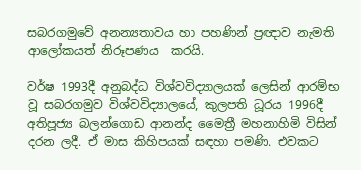සබරගමුවේ අනන්‍යතාවය හා පහණින් ප්‍රඥාව නැමති ආලෝකයත් නිරූපණය  කරයි.

වර්ෂ 1993දී අනුබද්ධ විශ්වවිද්‍යාලයක් ලෙසින් ආරම්භ වූ සබරගමුව විශ්වවිද්‍යාලයේ, කුලපති ධූරය 1996දී අතිපූජ්‍ය බලන්ගොඩ ආනන්ද මෛත්‍රී මහනාහිමි විසින් දරන ලදී. ඒ මාස කිහිපයක් සඳහා පමණි. එවකට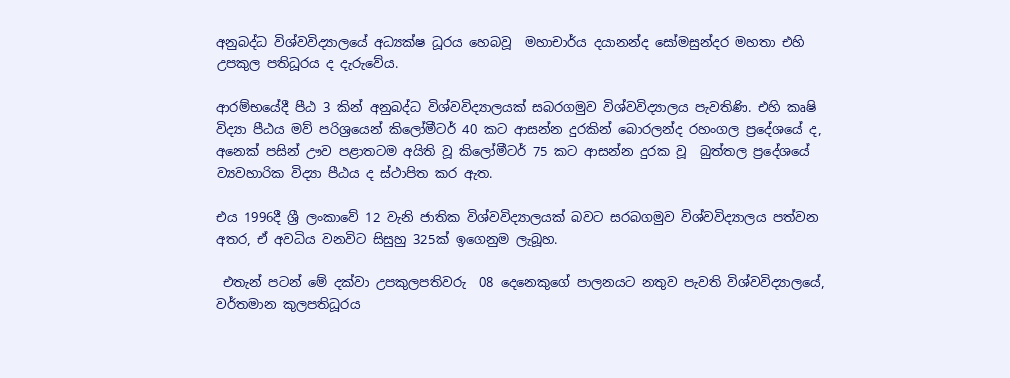අනුබද්ධ විශ්වවිද්‍යාලයේ අධ්‍යක්ෂ ධූරය හෙබවූ  මහාචාර්ය දයානන්ද සෝමසුන්දර මහතා එහි උපකුල පතිධූරය ද දැරුවේය.

ආරම්භයේදී පීඨ 3 කින් අනුබද්ධ විශ්වවිද්‍යාලයක් සබරගමුව විශ්වවිද්‍යාලය පැවතිණි. එහි කෘෂි විද්‍යා පීඨය මව් පරිශ්‍රයෙන් කිලෝමීටර් 40 කට ආසන්න දුරකින් බොරලන්ද රහංගල ප්‍රදේශයේ ද, අනෙක් පසින් ඌව පළාතටම අයිති වූ කිලෝමීටර් 75 කට ආසන්න දුරක වූ  බුත්තල ප්‍රදේශයේ ව්‍යවහාරික විද්‍යා පීඨය ද ස්ථාපිත කර ඇත.

එය 1996දී ශ්‍රී ලංකාවේ 12 වැනි ජාතික විශ්වවිද්‍යාලයක් බවට සරබගමුව විශ්වවිද්‍යාලය පත්වන අතර, ඒ අවධිය වනවිට සිසුහු 325ක් ඉගෙනුම ලැබූහ.

 එතැන් පටන් මේ දක්වා උපකුලපතිවරු  08 දෙනෙකුගේ පාලනයට නතුව පැවති විශ්වවිද්‍යාලයේ, වර්තමාන කුලපතිධූරය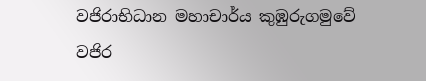වජිරාභිධාන මහාචාර්ය කුඹුරුගමුවේ වජිර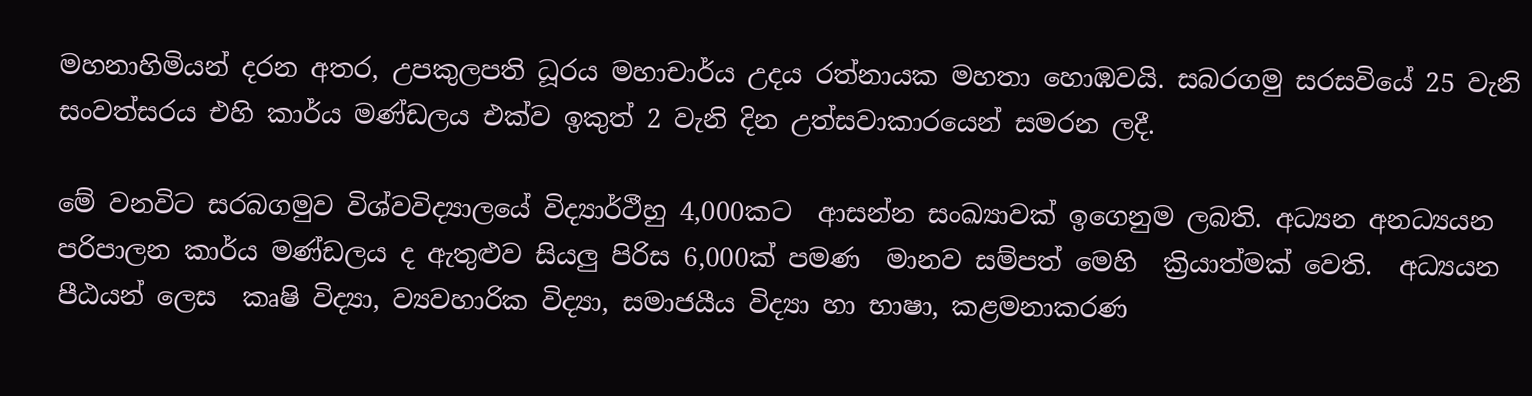මහනාහිමියන් දරන අතර, උපකුලපති ධූරය මහාචාර්ය උදය රත්නායක මහතා හොඹවයි. සබරගමු සරසවියේ 25 වැනි සංවත්සරය එහි කාර්ය මණ්ඩලය එක්ව ඉකුත් 2 වැනි දින උත්සවාකාරයෙන් සමරන ලදී.

මේ වනවිට සරබගමුව විශ්වවිද්‍යාලයේ විද්‍යාර්ථීහු 4,000කට  ආසන්න සංඛ්‍යාවක් ඉගෙනුම ලබති. අධ්‍යන අනධ්‍යයන පරිපාලන කාර්ය මණ්ඩලය ද ඇතුළුව සියලු පිරිස 6,000ක් පමණ  මානව සම්පත් මෙහි  ක්‍රියාත්මක් වෙති.  අධ්‍යයන පීඨයන් ලෙස  කෘෂි විද්‍යා, ව්‍යවහාරික විද්‍යා, සමාජයීය විද්‍යා හා භාෂා, කළමනාකරණ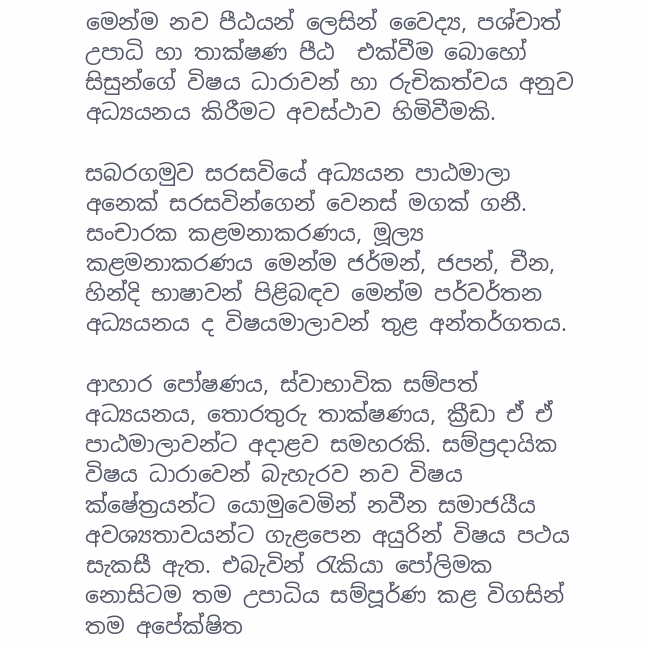මෙන්ම නව පීඨයන් ලෙසින් වෛද්‍ය, පශ්චාත් උපාධි හා තාක්ෂණ පීඨ  එක්වීම බොහෝ සිසුන්ගේ විෂය ධාරාවන් හා රුචිකත්වය අනුව අධ්‍යයනය කිරීමට අවස්ථාව හිමිවීමකි.

සබරගමුව සරසවියේ අධ්‍යයන පාඨමාලා අනෙක් සරසවින්ගෙන් වෙනස් මගක් ගනී. සංචාරක කළමනාකරණය, මූල්‍ය කළමනාකරණය මෙන්ම ජර්මන්, ජපන්, චීන, හින්දි භාෂාවන් පිළිබඳව මෙන්ම පර්වර්තන අධ්‍යයනය ද විෂයමාලාවන් තුළ අන්තර්ගතය.

ආහාර පෝෂණය, ස්වාභාවික සම්පත් අධ්‍යයනය, තොරතුරු තාක්ෂණය, ක්‍රීඩා ඒ ඒ පාඨමාලාවන්ට අදාළව සමහරකි. සම්ප්‍රදායික විෂය ධාරාවෙන් බැහැරව නව විෂය ක්ෂේත්‍රයන්ට යොමුවෙමින් නවීන සමාජයීය අවශ්‍යතාවයන්ට ගැළපෙන අයුරින් විෂය පථය සැකසී ඇත. එබැවින් රැකියා පෝලිමක නොසිටම තම උපාධිය සම්පූර්ණ කළ විගසින් තම අපේක්ෂිත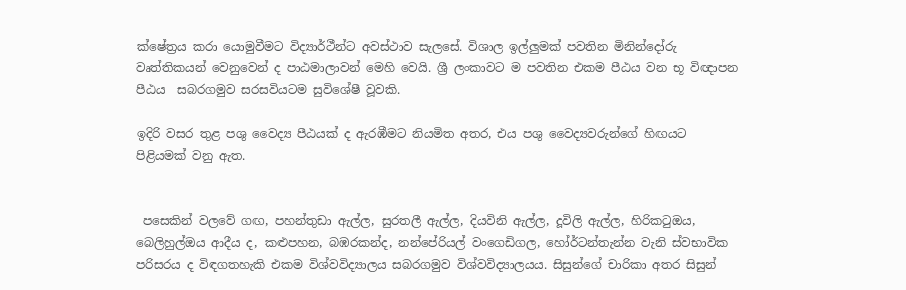ක්ෂේත්‍රය කරා යොමුවීමට විද්‍යාර්ථීන්ට අවස්ථාව සැලසේ. විශාල ඉල්ලුමක් පවතින මිනින්දෝරු වෘත්තිකයන් වෙනුවෙන් ද පාඨමාලාවන් මෙහි වෙයි. ශ්‍රී ලංකාවට ම පවතින එකම පීඨය වන භූ විඥාපන පීඨය  සබරගමුව සරසවියටම සුවිශේෂී වූවකි.

ඉදිරි වසර තුළ පශු වෛද්‍ය පීඨයක් ද ඇරඹීමට නියමිත අතර, එය පශු වෛද්‍යවරුන්ගේ හිඟයට පිළියමක් වනු ඇත.


 පසෙකින් වලවේ ගඟ, පහන්තුඩා ඇල්ල, සුරතලී ඇල්ල, දියවිනි ඇල්ල, දූවිලි ඇල්ල, හිරිකටුඔය, බෙලිහුල්ඔය ආදීය ද, කළුපහන, බඹරකන්ද, නන්පේරියල් වංගෙඩිගල, හෝර්ටන්තැන්න වැනි ස්වභාවික පරිසරය ද විඳගතහැකි එකම විශ්වවිද්‍යාලය සබරගමුව විශ්වවිද්‍යාලයය. සිසුන්ගේ චාරිකා අතර සිසුන්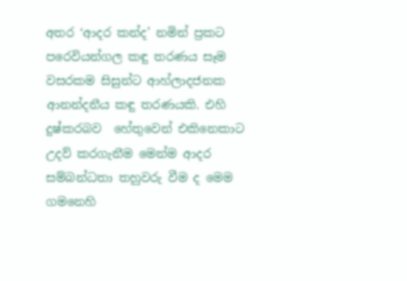අතර ‘ආදර කන්ද’ නමින් ප්‍රකට පරෙවියන්ගල කඳු තරණය සෑම වසරකම සිසුන්ට ආහ්ලාදජනක ආනන්දනීය කඳු තරණයකි. එහි දුෂ්කරබව  හේතුවෙන් එකිනෙකාට උදව් කරගැනීම මෙන්ම ආදර සම්බන්ධතා තහුවරු වීම ද මෙම ගමනෙහි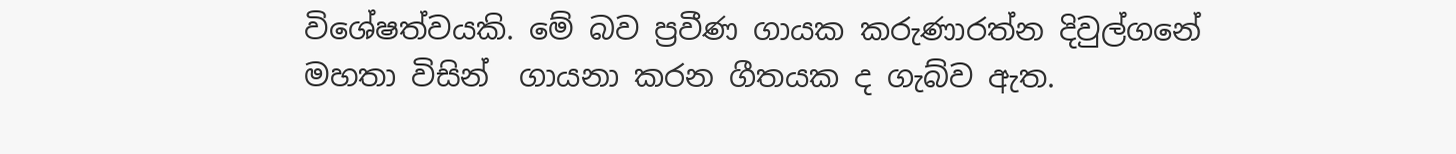විශේෂත්වයකි. මේ බව ප්‍රවීණ ගායක කරුණාරත්න දිවුල්ගනේ මහතා විසින්  ගායනා කරන ගීතයක ද ගැබ්ව ඇත.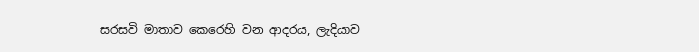සරසවි මාතාව කෙරෙහි වන ආදරය, ලැදියාව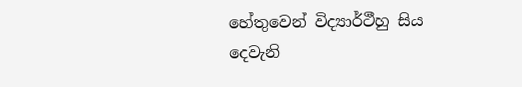හේතුවෙන් විද්‍යාර්ථීහු සිය දෙවැනි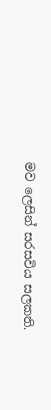මව ලෙසින් සරසවිය සලකති.